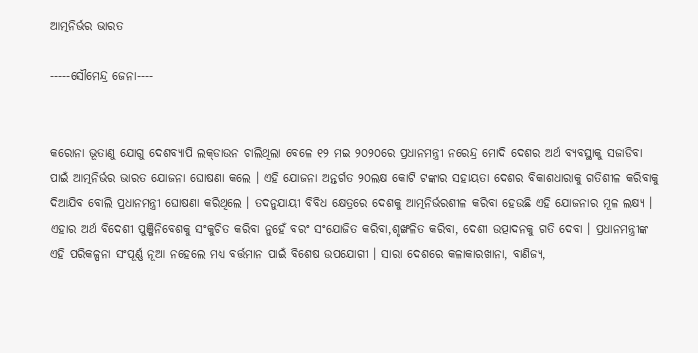ଆତ୍ମନିର୍ଭର ଭାରତ

-----ସୌମେନ୍ଦ୍ର ଜେନା----


କରୋନା ଭୂତାଣୁ ଯୋଗୁ ଦେଶବ୍ୟାପି ଲକ୍‌ଡାଉନ ଚାଲିଥିଲା ବେଳେ ୧୨ ମଇ ୨୦୨୦ରେ ପ୍ରଧାନମନ୍ତ୍ରୀ ନରେନ୍ଦ୍ର ମୋଦି ଦେଶର ଅର୍ଥ ବ୍ୟବସ୍ଥାକୁ ସଜାଡିବା ପାଇଁ ଆତ୍ମନିର୍ଭର ଭାରତ ଯୋଜନା ଘୋଷଣା କଲେ । ଏହି ଯୋଜନା ଅନ୍ତର୍ଗତ ୨୦ଲକ୍ଷ କୋଟି ଟଙ୍କାର ସହାୟତା ଦେଶର ବିକାଶଧାରାକୁ ଗତିଶୀଳ କରିବାକୁ ଦିଆଯିବ ବୋଲି ପ୍ରଧାନମନ୍ତ୍ରୀ ଘୋଷଣା କରିଥିଲେ । ତଦନୁଯାୟୀ ବିବିଧ କ୍ଷେତ୍ରରେ ଦେଶକୁ ଆତ୍ମନିର୍ଭରଶୀଳ କରିବା ହେଉଛି ଏହି ଯୋଜନାର ମୂଳ ଲକ୍ଷ୍ୟ । ଏହାର ଅର୍ଥ ବିଦେଶୀ ପୁଞ୍ଜିନିବେଶକୁ ସଂକୁଚିତ କରିବା ନୁହେଁ ବରଂ ସଂଯୋଜିତ କରିବା,ଶୃଙ୍ଖଳିତ କରିବା, ଦେଶୀ ଉତ୍ପାଦନକୁ ଗତି ଦେବା । ପ୍ରଧାନମନ୍ତ୍ରୀଙ୍କ ଏହି ପରିକଳ୍ପନା ସଂପୂର୍ଣ୍ଣ ନୂଆ ନହେଲେ ମଧ୍ୟ ବର୍ତ୍ତମାନ ପାଇଁ ବିଶେଷ ଉପଯୋଗୀ । ସାରା ଦେଶରେ କଳାକାରଖାନା, ବାଣିଜ୍ୟ,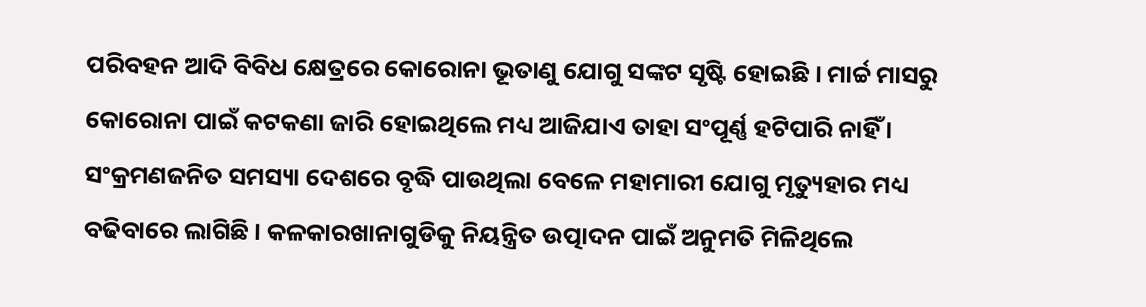ପରିବହନ ଆଦି ବିବିଧ କ୍ଷେତ୍ରରେ କୋରୋନା ଭୂତାଣୁ ଯୋଗୁ ସଙ୍କଟ ସୃଷ୍ଟି ହୋଇଛି । ମାର୍ଚ୍ଚ ମାସରୁ କୋରୋନା ପାଇଁ କଟକଣା ଜାରି ହୋଇଥିଲେ ମଧ୍ୟ ଆଜିଯାଏ ତାହା ସଂପୂର୍ଣ୍ଣ ହଟିପାରି ନାହିଁ । ସଂକ୍ରମଣଜନିତ ସମସ୍ୟା ଦେଶରେ ବୃଦ୍ଧି ପାଉଥିଲା ବେଳେ ମହାମାରୀ ଯୋଗୁ ମୃତ୍ୟୁହାର ମଧ୍ୟ ବଢିବାରେ ଲାଗିଛି । କଳକାରଖାନାଗୁଡିକୁ ନିୟନ୍ତ୍ରିତ ଉତ୍ପାଦନ ପାଇଁ ଅନୁମତି ମିଳିଥିଲେ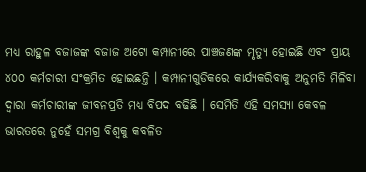ମଧ୍ୟ ରାହୁଳ ବଜାଜଙ୍କ ବଜାଜ ଅଟୋ କମ୍ପାନୀରେ ପାଞ୍ଚଜଣଙ୍କ ମୃତ୍ୟୁ ହୋଇଛି ଏବଂ ପ୍ରାୟ ୪୦୦ କର୍ମଚାରୀ ସଂକ୍ରମିତ ହୋଇଛନ୍ତି । କମ୍ପାନୀଗୁଡିକରେ କାର୍ଯ୍ୟକରିବାକୁ ଅନୁମତି ମିଳିବା ଦ୍ୱାରା କର୍ମଚାରୀଙ୍କ ଜୀବନପ୍ରତି ମଧ୍ୟ ବିପଦ ବଢିଛି । ସେମିତି ଏହି ସମସ୍ୟା କେବଳ ଭାରତରେ ନୁହେଁ ସମଗ୍ର ବିଶ୍ୱକୁ କବଳିତ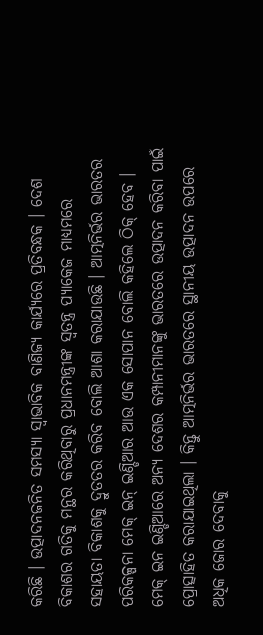କରିଛି । ଉତ୍ପାଦନଜନିତ ସମସ୍ୟା ସ୍ୱାଭାବିକ ବାଣିଜ୍ୟ କାର୍ଯ୍ୟରେ ପ୍ରତିବନ୍ଧକ । ଦେଶ ବିକାଶର ଗତିକୁ ମନ୍ଥର କରିଥିବାରୁ ପ୍ରଧାନମନ୍ତ୍ରୀଙ୍କ ସ୍ୱତନ୍ତ୍ର ପ୍ୟାକେଜ ମାଧ୍ୟମରେ ସହାୟତା ବିକାଶକୁ ଦ୍ରୁତତର କରିବ ବୋଲି ଆଶା କରାଯାଉଛି । ଆତ୍ମନିର୍ଭର ଭାରତର ପରିକଳ୍ପନା ମେକ୍ ଇନ୍ ଇଣ୍ଡିଆର ଆଉ ଏକ ସୋପାନ ବୋଲି କହିଲେ ଠିକ୍ ହେବ । ମେକ୍ ଇନ ଇଣ୍ଡିଆରେ ଅନ୍ୟ ଦେଶର କମ୍ପାନୀମାନଙ୍କୁ ଭାରତରେ ଉତ୍ପାଦନ କରିବା ପାଇଁ ପ୍ରୋତ୍ସାହିତ କରାଯାଇଥିଲା । କିନ୍ତୁ ଆତ୍ମନିର୍ଭର ଭାରତରେ ସ୍ଥାନୀୟ ଉତ୍ପାଦନ ଉପରେ ଅଧିକ ଜୋର ଦେବାକୁ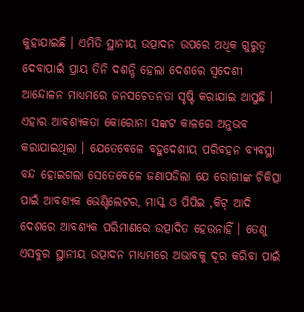କୁହାଯାଇଛି । ଏମିତି ସ୍ଥାନୀୟ ଉତ୍ପାଦନ ଉପରେ ଅଧିକ ଗୁରୁତ୍ୱ ଦେବାପାଇଁ ପ୍ରାୟ ତିନି ଦଶନ୍ଧି ହେଲା ଦେଶରେ ସ୍ୱଦେଶୀ ଆନ୍ଦୋଳନ ମାଧ୍ୟମରେ ଜନସଚେତନତା ସୃଷ୍ଟି କରାଯାଇ ଆସୁଛି । ଏହାର ଆବଶ୍ୟକତା କୋରୋନା ସଙ୍କଟ କାଳରେ ଅନୁଭବ କରାଯାଇଥିଲା । ଯେତେବେଳେ ବହୁଦେଶୀୟ ପରିବହନ ବ୍ୟବସ୍ଥା ବନ୍ଦ ହୋଇଗଲା ସେତେବେଳେ ଜଣାପଡିଲା ଯେ ରୋଗୀଙ୍କ ଚିକିତ୍ସା ପାଇଁ ଆବଶ୍ୟକ ଭେଣ୍ଟିଲେଟର, ମାସ୍କ ଓ ପିପିଇ ,କିଟ୍ ଆଦି ଦେଶରେ ଆବଶ୍ୟକ ପରିମାଣରେ ଉତ୍ପାଦିତ ହେଉନାହିଁ । ତେଣୁ ଏସବୁର ସ୍ଥାନୀୟ ଉତ୍ପାଦନ ମାଧ୍ୟମରେ ଅଭାବକୁ ଦୂର କରିବା ପାଇଁ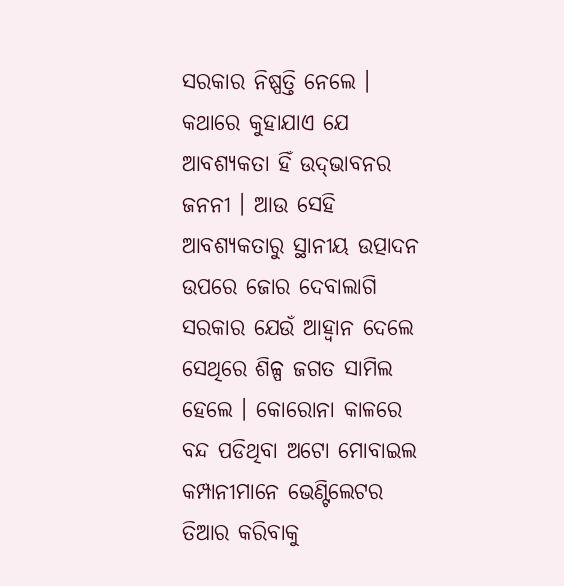ସରକାର ନିଷ୍ପତ୍ତି ନେଲେ । କଥାରେ କୁହାଯାଏ ଯେ ଆବଶ୍ୟକତା ହିଁ ଉଦ୍‌ଭାବନର ଜନନୀ । ଆଉ ସେହି ଆବଶ୍ୟକତାରୁ ସ୍ଥାନୀୟ ଉତ୍ପାଦନ ଉପରେ ଜୋର ଦେବାଲାଗି ସରକାର ଯେଉଁ ଆହ୍ୱାନ ଦେଲେ ସେଥିରେ ଶିଳ୍ପ ଜଗତ ସାମିଲ ହେଲେ । କୋରୋନା କାଳରେ ବନ୍ଦ ପଡିଥିବା ଅଟୋ ମୋବାଇଲ କମ୍ପାନୀମାନେ ଭେଣ୍ଟିଲେଟର ତିଆର କରିବାକୁ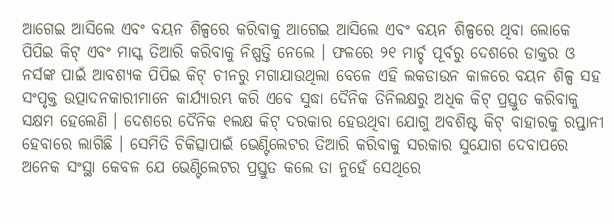ଆଗେଇ ଆସିଲେ ଏବଂ ବୟନ ଶିଳ୍ପରେ କରିବାକୁ ଆଗେଇ ଆସିଲେ ଏବଂ ବୟନ ଶିଳ୍ପରେ ଥିବା ଲୋକେ ପିପିଇ କିଟ୍ ଏବଂ ମାସ୍କ ତିଆରି କରିବାକୁ ନିଷ୍ପତ୍ତି ନେଲେ । ଫଳରେ ୨୧ ମାର୍ଚ୍ଚ ପୂର୍ବରୁ ଦେଶରେ ଡାକ୍ତର ଓ ନର୍ସଙ୍କ ପାଇଁ ଆବଶ୍ୟକ ପିପିଇ କିଟ୍ ଚୀନରୁ ମଗାଯାଉଥିଲା ବେଳେ ଏହି ଲକଡାଉନ କାଳରେ ବୟନ ଶିଳ୍ପ ସହ ସଂପୃକ୍ତ ଉତ୍ପାଦନକାରୀମାନେ କାର୍ଯ୍ୟାରମ୍ଭ କରି ଏବେ ସୁଦ୍ଧା ଦୈନିକ ତିନିଲକ୍ଷରୁ ଅଧିକ କିଟ୍ ପ୍ରସ୍ତୁତ କରିବାକୁ ସକ୍ଷମ ହେଲେଣି । ଦେଶରେ ଦୈନିକ ୧ଲକ୍ଷ କିଟ୍ ଦରକାର ହେଉଥିବା ଯୋଗୁ ଅବଶିଷ୍ଟ କିଟ୍ ବାହାରକୁ ରପ୍ତାନୀ ହେବାରେ ଲାଗିଛି । ସେମିତି ଚିକିତ୍ସାପାଇଁ ଭେଣ୍ଟିଲେଟର ତିଆରି କରିବାକୁ ସରକାର ସୁଯୋଗ ଦେବାପରେ ଅନେକ ସଂସ୍ଥା କେବଳ ଯେ ଭେଣ୍ଟିଲେଟର ପ୍ରସ୍ତୁତ କଲେ ତା ନୁହେଁ ସେଥିରେ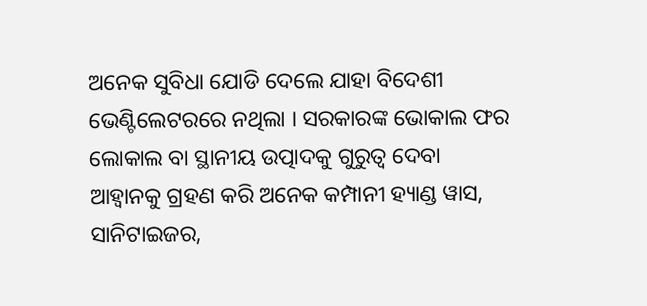ଅନେକ ସୁବିଧା ଯୋଡି ଦେଲେ ଯାହା ବିଦେଶୀ ଭେଣ୍ଟିଲେଟରରେ ନଥିଲା । ସରକାରଙ୍କ ଭୋକାଲ ଫର ଲୋକାଲ ବା ସ୍ଥାନୀୟ ଉତ୍ପାଦକୁ ଗୁରୁତ୍ୱ ଦେବା ଆହ୍ୱାନକୁ ଗ୍ରହଣ କରି ଅନେକ କମ୍ପାନୀ ହ୍ୟାଣ୍ଡ ୱାସ, ସାନିଟାଇଜର,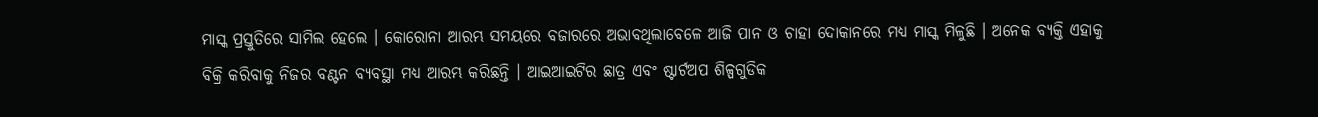ମାସ୍କ ପ୍ରସ୍ତୁତିରେ ସାମିଲ ହେଲେ । କୋରୋନା ଆରମ୍ଭ ସମୟରେ ବଜାରରେ ଅଭାବଥିଲାବେଳେ ଆଜି ପାନ ଓ ଚାହା ଦୋକାନରେ ମଧ୍ୟ ମାସ୍କ ମିଳୁଛି । ଅନେକ ବ୍ୟକ୍ତି ଏହାକୁ ବିକ୍ରି କରିବାକୁ ନିଜର ବଣ୍ଟନ ବ୍ୟବସ୍ଥା ମଧ୍ୟ ଆରମ୍ଭ କରିଛନ୍ତି । ଆଇଆଇଟିର ଛାତ୍ର ଏବଂ ଷ୍ଟାର୍ଟଅପ ଶିଳ୍ପଗୁଡିକ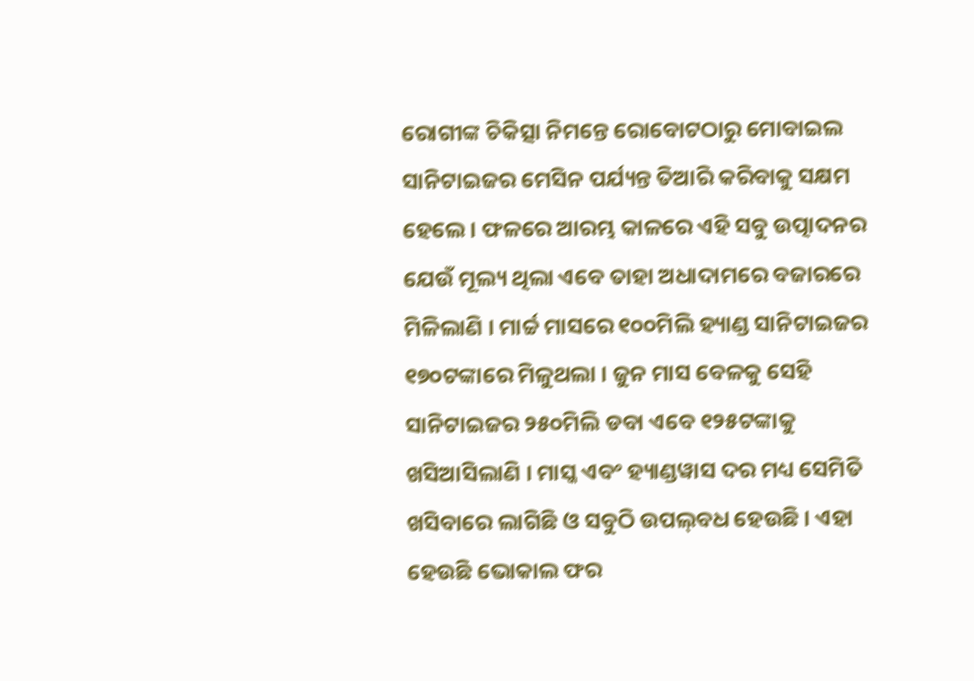ରୋଗୀଙ୍କ ଚିକିତ୍ସା ନିମନ୍ତେ ରୋବୋଟଠାରୁ ମୋବାଇଲ ସାନିଟାଇଜର ମେସିନ ପର୍ଯ୍ୟନ୍ତ ତିଆରି କରିବାକୁ ସକ୍ଷମ ହେଲେ । ଫଳରେ ଆରମ୍ଭ କାଳରେ ଏହି ସବୁ ଉତ୍ପାଦନର ଯେଉଁ ମୂଲ୍ୟ ଥିଲା ଏବେ ତାହା ଅଧାଦାମରେ ବଜାରରେ ମିଳିଲାଣି । ମାର୍ଚ୍ଚ ମାସରେ ୧୦୦ମିଲି ହ୍ୟାଣ୍ଡ ସାନିଟାଇଜର ୧୭୦ଟଙ୍କାରେ ମିଳୁଥଲା । ଜୁନ ମାସ ବେଳକୁ ସେହି ସାନିଟାଇଜର ୨୫୦ମିଲି ଡବା ଏବେ ୧୨୫ଟଙ୍କାକୁ ଖସିଆସିଲାଣି । ମାସ୍କ ଏବଂ ହ୍ୟାଣ୍ଡୱାସ ଦର ମଧ୍ୟ ସେମିତି ଖସିବାରେ ଲାଗିଛି ଓ ସବୁଠି ଉପଲ୍‌ବଧ ହେଉଛି । ଏହା ହେଉଛି ଭୋକାଲ ଫର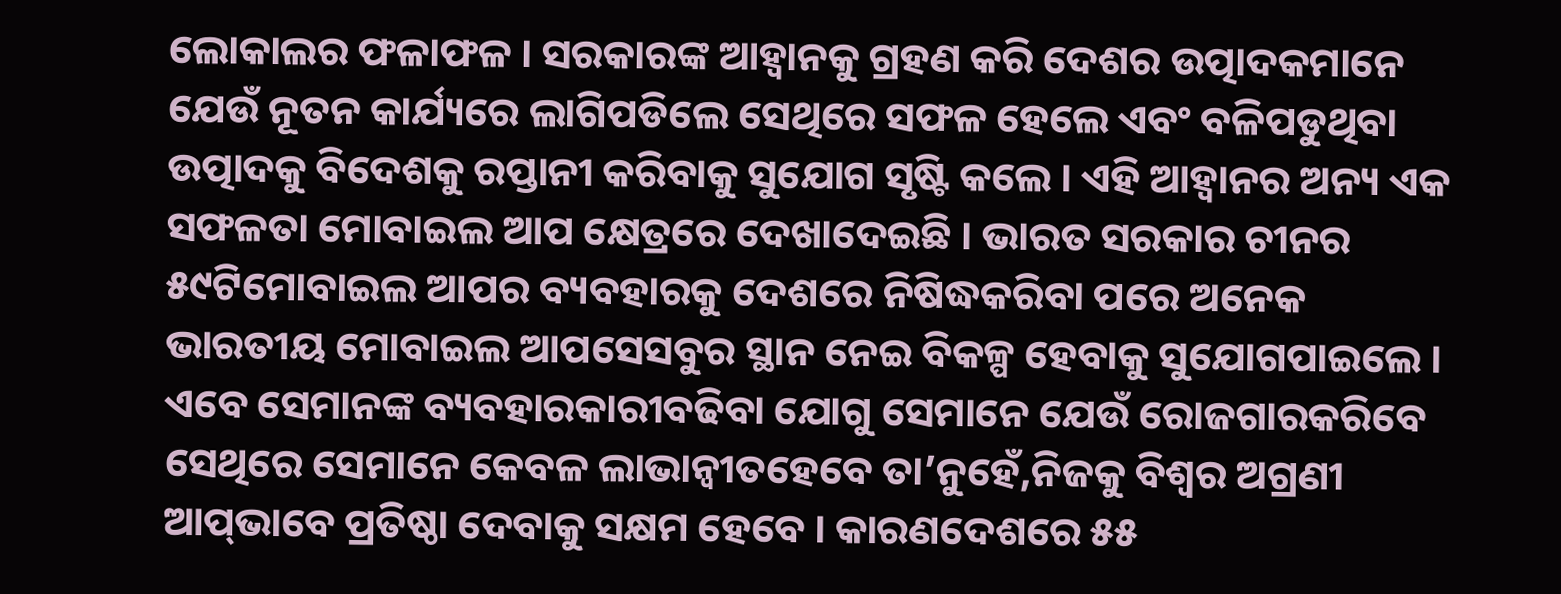ଲୋକାଲର ଫଳାଫଳ । ସରକାରଙ୍କ ଆହ୍ୱାନକୁ ଗ୍ରହଣ କରି ଦେଶର ଉତ୍ପାଦକମାନେ ଯେଉଁ ନୂତନ କାର୍ଯ୍ୟରେ ଲାଗିପଡିଲେ ସେଥିରେ ସଫଳ ହେଲେ ଏବଂ ବଳିପଡୁଥିବା ଉତ୍ପାଦକୁ ବିଦେଶକୁ ରପ୍ତାନୀ କରିବାକୁ ସୁଯୋଗ ସୃଷ୍ଟି କଲେ । ଏହି ଆହ୍ୱାନର ଅନ୍ୟ ଏକ ସଫଳତା ମୋବାଇଲ ଆପ କ୍ଷେତ୍ରରେ ଦେଖାଦେଇଛି । ଭାରତ ସରକାର ଚୀନର ୫୯ଟିମୋବାଇଲ ଆପର ବ୍ୟବହାରକୁ ଦେଶରେ ନିଷିଦ୍ଧକରିବା ପରେ ଅନେକ ଭାରତୀୟ ମୋବାଇଲ ଆପସେସବୁର ସ୍ଥାନ ନେଇ ବିକଳ୍ପ ହେବାକୁ ସୁଯୋଗପାଇଲେ । ଏବେ ସେମାନଙ୍କ ବ୍ୟବହାରକାରୀବଢିବା ଯୋଗୁ ସେମାନେ ଯେଉଁ ରୋଜଗାରକରିବେ ସେଥିରେ ସେମାନେ କେବଳ ଲାଭାନ୍ୱୀତହେବେ ତା’ନୁହେଁ,ନିଜକୁ ବିଶ୍ୱର ଅଗ୍ରଣୀ ଆପ୍‌ଭାବେ ପ୍ରତିଷ୍ଠା ଦେବାକୁ ସକ୍ଷମ ହେବେ । କାରଣଦେଶରେ ୫୫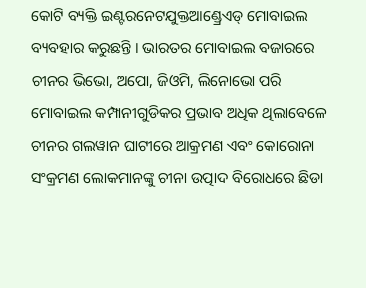କୋଟି ବ୍ୟକ୍ତି ଇଣ୍ଟରନେଟଯୁକ୍ତଆଣ୍ଡ୍ରେଏଡ୍ ମୋବାଇଲ ବ୍ୟବହାର କରୁଛନ୍ତି । ଭାରତର ମୋବାଇଲ ବଜାରରେ ଚୀନର ଭିଭୋ, ଅପୋ, ଜିଓମି, ଲିନୋଭୋ ପରି ମୋବାଇଲ କମ୍ପାନୀଗୁଡିକର ପ୍ରଭାବ ଅଧିକ ଥିଲାବେଳେ ଚୀନର ଗଲୱାନ ଘାଟୀରେ ଆକ୍ରମଣ ଏବଂ କୋରୋନା ସଂକ୍ରମଣ ଲୋକମାନଙ୍କୁ ଚୀନା ଉତ୍ପାଦ ବିରୋଧରେ ଛିଡା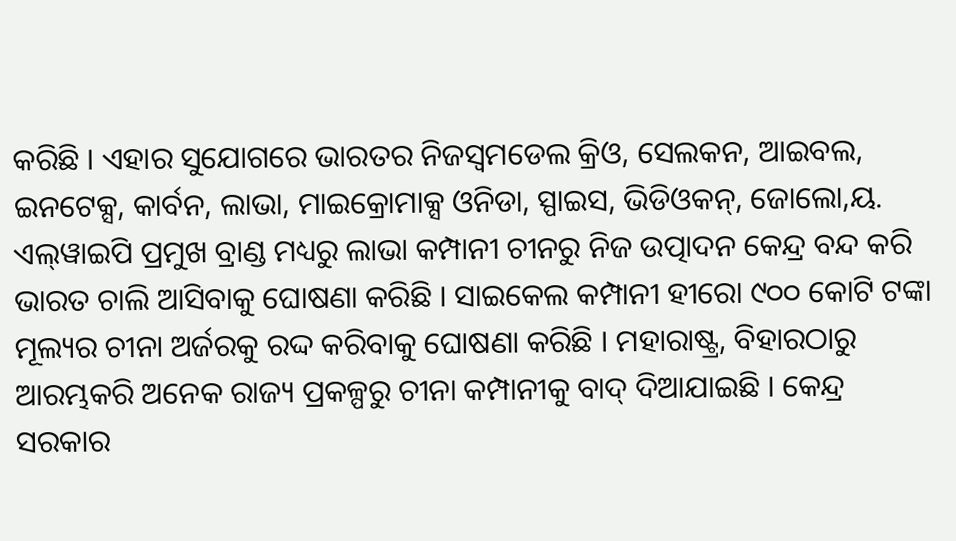କରିଛି । ଏହାର ସୁଯୋଗରେ ଭାରତର ନିଜସ୍ୱମଡେଲ କ୍ରିଓ, ସେଲକନ, ଆଇବଲ, ଇନଟେକ୍ସ, କାର୍ବନ, ଲାଭା, ମାଇକ୍ରୋମାକ୍ସ ଓନିଡା, ସ୍ପାଇସ, ଭିଡିଓକନ୍‌, ଜୋଲୋ,ୟ. ଏଲ୍‌ୱାଇପି ପ୍ରମୁଖ ବ୍ରାଣ୍ଡ ମଧ୍ୟରୁ ଲାଭା କମ୍ପାନୀ ଚୀନରୁ ନିଜ ଉତ୍ପାଦନ କେନ୍ଦ୍ର ବନ୍ଦ କରି ଭାରତ ଚାଲି ଆସିବାକୁ ଘୋଷଣା କରିଛି । ସାଇକେଲ କମ୍ପାନୀ ହୀରୋ ୯୦୦ କୋଟି ଟଙ୍କା ମୂଲ୍ୟର ଚୀନା ଅର୍ଜରକୁ ରଦ୍ଦ କରିବାକୁ ଘୋଷଣା କରିଛି । ମହାରାଷ୍ଟ୍ର, ବିହାରଠାରୁ ଆରମ୍ଭକରି ଅନେକ ରାଜ୍ୟ ପ୍ରକଳ୍ପରୁ ଚୀନା କମ୍ପାନୀକୁ ବାଦ୍ ଦିଆଯାଇଛି । କେନ୍ଦ୍ର ସରକାର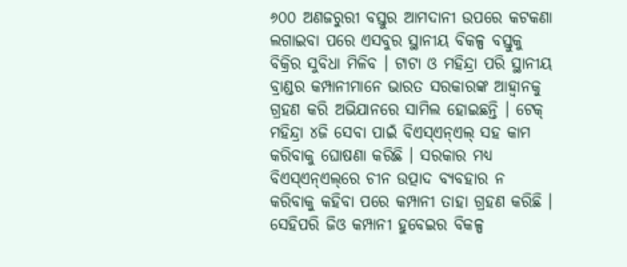୬୦୦ ଅଣଜରୁରୀ ବସ୍ତୁର ଆମଦାନୀ ଉପରେ କଟକଣା ଲଗାଇବା ପରେ ଏସବୁର ସ୍ଥାନୀୟ ବିକଳ୍ପ ବସ୍ତୁକୁ ବିକ୍ରିର ସୁବିଧା ମିଳିବ । ଟାଟା ଓ ମହିନ୍ଦ୍ରା ପରି ସ୍ଥାନୀୟ ବ୍ରାଣ୍ଡର କମ୍ପାନୀମାନେ ଭାରତ ସରକାରଙ୍କ ଆହ୍ୱାନକୁ ଗ୍ରହଣ କରି ଅଭିଯାନରେ ସାମିଲ ହୋଇଛନ୍ତି । ଟେକ୍ ମହିନ୍ଦ୍ରା ୪ଜି ସେବା ପାଇଁ ବିଏସ୍‌ଏନ୍‌ଏଲ୍ ସହ କାମ କରିବାକୁ ଘୋଷଣା କରିଛି । ସରକାର ମଧ୍ୟ ବିଏସ୍‌ଏନ୍‌ଏଲ୍‌ରେ ଚୀନ ଉତ୍ପାଦ ବ୍ୟବହାର ନ କରିବାକୁ କହିବା ପରେ କମ୍ପାନୀ ତାହା ଗ୍ରହଣ କରିଛି । ସେହିପରି ଜିଓ କମ୍ପାନୀ ହୁବେଇର ବିକଳ୍ପ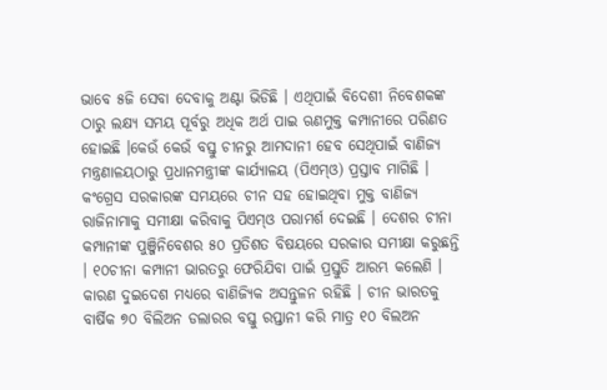ଭାବେ ୫ଜି ସେବା ଦେବାକୁ ଅଣ୍ଟା ଭିଡିଛି । ଏଥିପାଇଁ ବିଦେଶୀ ନିବେଶକଙ୍କ ଠାରୁ ଲକ୍ଷ୍ୟ ସମୟ ପୂର୍ବରୁ ଅଧିକ ଅର୍ଥ ପାଇ ଋଣମୁକ୍ତ କମ୍ପାନୀରେ ପରିଣତ ହୋଇଛି ।କେଉଁ କେଉଁ ବସ୍ତୁ ଚୀନରୁ ଆମଦାନୀ ହେବ ସେଥିପାଇଁ ବାଣିଜ୍ୟ ମନ୍ତ୍ରଣାଳୟଠାରୁ ପ୍ରଧାନମନ୍ତ୍ରୀଙ୍କ କାର୍ଯ୍ୟାଳୟ (ପିଏମ୍‌ଓ) ପ୍ରସ୍ତାବ ମାଗିଛି । କଂଗ୍ରେସ ସରକାରଙ୍କ ସମୟରେ ଚୀନ ସହ ହୋଇଥିବା ମୁକ୍ତ ବାଣିଜ୍ୟ ରାଜିନାମାକୁ ସମୀକ୍ଷା କରିବାକୁ ପିଏମ୍‌ଓ ପରାମର୍ଶ ଦେଇଛି । ଦେଶର ଚୀନା କମ୍ପାନୀଙ୍କ ପୁଞ୍ଜିନିବେଶର ୫୦ ପ୍ରତିଶତ ବିଷୟରେ ସରକାର ସମୀକ୍ଷା କରୁଛନ୍ତି । ୧୦ଚୀନା କମ୍ପାନୀ ଭାରତରୁ ଫେରିଯିବା ପାଇଁ ପ୍ରସ୍ତୁତି ଆରମ୍ଭ କଲେଣି । କାରଣ ଦୁଇଦେଶ ମଧ୍ୟରେ ବାଣିଜ୍ୟିକ ଅସନ୍ତୁଳନ ରହିଛି । ଚୀନ ଭାରତକୁ ବାର୍ଷିକ ୭୦ ବିଲିଅନ ଡଲାରର ବସ୍ତୁ ରପ୍ତାନୀ କରି ମାତ୍ର ୧୦ ବିଲଅନ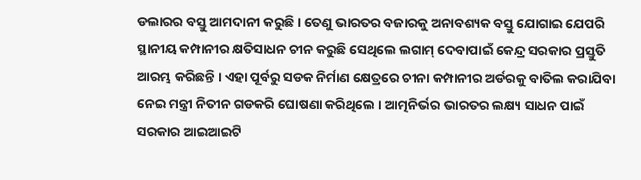ଡଲାରର ବସ୍ତୁ ଆମଦାନୀ କରୁଛି । ତେଣୁ ଭାରତର ବଜାରକୁ ଅନାବଶ୍ୟକ ବସ୍ତୁ ଯୋଗାଇ ଯେପରି ସ୍ଥାନୀୟ କମ୍ପାନୀର କ୍ଷତିସାଧନ ଚୀନ କରୁଛି ସେଥିଲେ ଲଗାମ୍ ଦେବାପାଇଁ କେନ୍ଦ୍ର ସରକାର ପ୍ରସ୍ତୁତି ଆରମ୍ଭ କରିଛନ୍ତି । ଏହା ପୂର୍ବରୁ ସଡକ ନିର୍ମାଣ କ୍ଷେତ୍ରରେ ଚୀନା କମ୍ପାନୀର ଅର୍ଡରକୁ ବାତିଲ କରାଯିବା ନେଇ ମନ୍ତ୍ରୀ ନିତୀନ ଗଡକରି ଘୋଷଣା କରିଥିଲେ । ଆତ୍ମନିର୍ଭର ଭାରତର ଲକ୍ଷ୍ୟ ସାଧନ ପାଇଁ ସରକାର ଆଇଆଇଟି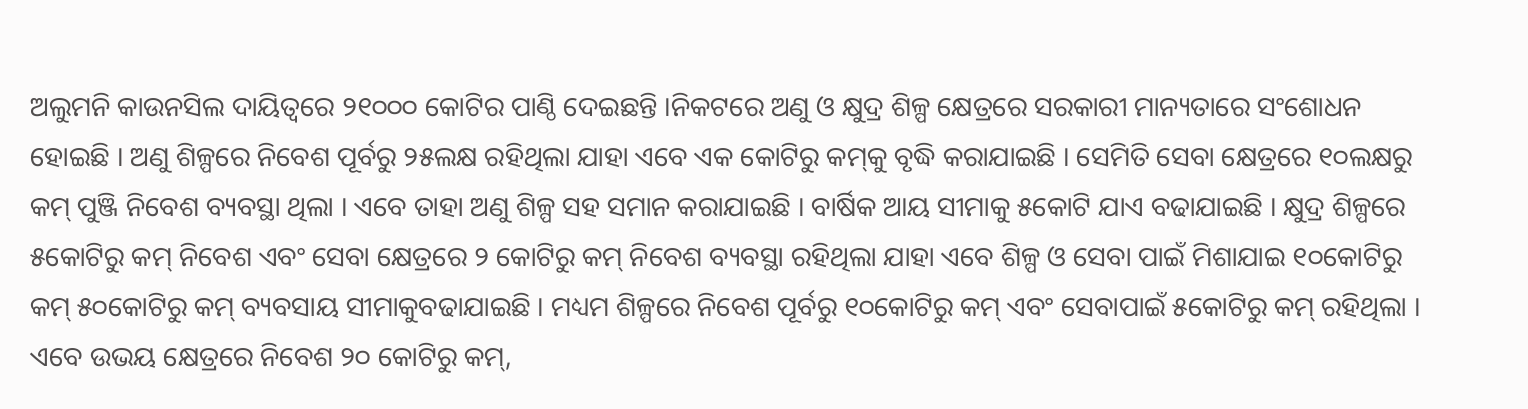ଅଲୁମନି କାଉନସିଲ ଦାୟିତ୍ୱରେ ୨୧୦୦୦ କୋଟିର ପାଣ୍ଠି ଦେଇଛନ୍ତି ।ନିକଟରେ ଅଣୁ ଓ କ୍ଷୁଦ୍ର ଶିଳ୍ପ କ୍ଷେତ୍ରରେ ସରକାରୀ ମାନ୍ୟତାରେ ସଂଶୋଧନ ହୋଇଛି । ଅଣୁ ଶିଳ୍ପରେ ନିବେଶ ପୂର୍ବରୁ ୨୫ଲକ୍ଷ ରହିଥିଲା ଯାହା ଏବେ ଏକ କୋଟିରୁ କମ୍‌କୁ ବୃଦ୍ଧି କରାଯାଇଛି । ସେମିତି ସେବା କ୍ଷେତ୍ରରେ ୧୦ଲକ୍ଷରୁ କମ୍ ପୁଞ୍ଜି ନିବେଶ ବ୍ୟବସ୍ଥା ଥିଲା । ଏବେ ତାହା ଅଣୁ ଶିଳ୍ପ ସହ ସମାନ କରାଯାଇଛି । ବାର୍ଷିକ ଆୟ ସୀମାକୁ ୫କୋଟି ଯାଏ ବଢାଯାଇଛି । କ୍ଷୁଦ୍ର ଶିଳ୍ପରେ ୫କୋଟିରୁ କମ୍ ନିବେଶ ଏବଂ ସେବା କ୍ଷେତ୍ରରେ ୨ କୋଟିରୁ କମ୍ ନିବେଶ ବ୍ୟବସ୍ଥା ରହିଥିଲା ଯାହା ଏବେ ଶିଳ୍ପ ଓ ସେବା ପାଇଁ ମିଶାଯାଇ ୧୦କୋଟିରୁ କମ୍ ୫୦କୋଟିରୁ କମ୍ ବ୍ୟବସାୟ ସୀମାକୁବଢାଯାଇଛି । ମଧ୍ୟମ ଶିଳ୍ପରେ ନିବେଶ ପୂର୍ବରୁ ୧୦କୋଟିରୁ କମ୍ ଏବଂ ସେବାପାଇଁ ୫କୋଟିରୁ କମ୍ ରହିଥିଲା । ଏବେ ଉଭୟ କ୍ଷେତ୍ରରେ ନିବେଶ ୨୦ କୋଟିରୁ କମ୍‌,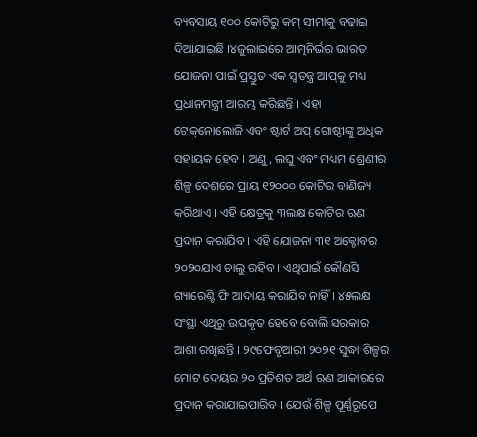ବ୍ୟବସାୟ ୧୦୦ କୋଟିରୁ କମ୍ ସୀମାକୁ ବଢାଇ ଦିଆଯାଇଛି ।୪ଜୁଲାଇରେ ଆତ୍ମନିର୍ଭର ଭାରତ ଯୋଜନା ପାଇଁ ପ୍ରସ୍ତୁତ ଏକ ସ୍ୱତନ୍ତ୍ର ଆପ୍‌କୁ ମଧ୍ୟ ପ୍ରଧାନମନ୍ତ୍ରୀ ଆରମ୍ଭ କରିଛନ୍ତି । ଏହା ଟେକ୍‌ନୋଲୋଜି ଏବଂ ଷ୍ଟାର୍ଟ ଅପ୍ ଗୋଷ୍ଠୀଙ୍କୁ ଅଧିକ ସହାୟକ ହେବ । ଅଣୁ, ଲଘୁ ଏବଂ ମଧ୍ୟମ ଶ୍ରେଣୀର ଶିଳ୍ପ ଦେଶରେ ପ୍ରାୟ ୧୨୦୦୦ କୋଟିର ବାଣିଜ୍ୟ କରିଥାଏ । ଏହି କ୍ଷେତ୍ରକୁ ୩ଲକ୍ଷ କୋଟିର ଋଣ ପ୍ରଦାନ କରାଯିବ । ଏହି ଯୋଜନା ୩୧ ଅକ୍ଟୋବର ୨୦୨୦ଯାଏ ଚାଲୁ ରହିବ । ଏଥିପାଇଁ କୌଣସି ଗ୍ୟାରେଣ୍ଟି ଫି ଆଦାୟ କରାଯିବ ନାହିଁ । ୪୫ଲକ୍ଷ ସଂସ୍ଥା ଏଥିରୁ ଉପକୃତ ହେବେ ବୋଲି ସରକାର ଆଶା ରଖିଛନ୍ତି । ୨୯ଫେବୃଆରୀ ୨୦୨୧ ସୁଦ୍ଧା ଶିଳ୍ପର ମୋଟ ଦେୟର ୨୦ ପ୍ରତିଶତ ଅର୍ଥ ଋଣ ଆକାରରେ ପ୍ରଦାନ କରାଯାଇପାରିବ । ଯେଉଁ ଶିଳ୍ପ ପୂର୍ଣ୍ଣରୂପେ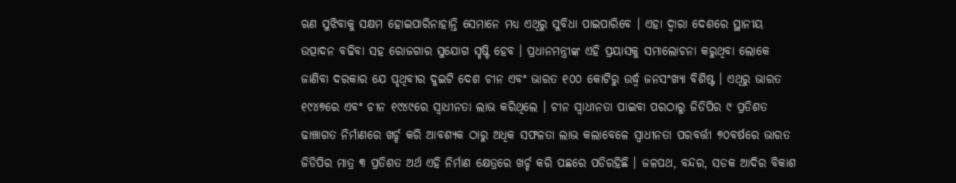ଋଣ ସୁଝିବାକୁ ସକ୍ଷମ ହୋଇପାରିନାହାନ୍ତି ସେମାନେ ମଧ୍ୟ ଏଥିରୁ ସୁବିଧା ପାଇପାରିବେ । ଏହା ଦ୍ୱାରା ଦେଶରେ ସ୍ଥାନୀୟ ଉତ୍ପାଦନ ବଢିବା ସହ ରୋଜଗାର ସୁଯୋଗ ସୃଷ୍ଟି ହେବ । ପ୍ରଧାନମନ୍ତ୍ରୀଙ୍କ ଏହି ପ୍ରୟାସକୁ ସମାଲୋଚନା କରୁଥିବା ଲୋକେ ଜାଣିବା ଦରକାର ଯେ ପୃଥିବୀର ଦୁଇଟି ଦେଶ ଚୀନ ଏବଂ ଭାରତ ୧୦୦ କୋଟିରୁ ଉର୍ଦ୍ଧ୍ୱ ଜନସଂଖ୍ୟା ବିଶିଷ୍ଟ । ଏଥିରୁ ଭାରତ ୧୯୪୭ରେ ଏବଂ ଚୀନ ୧୯୪୯ରେ ସ୍ୱାଧୀନତା ଲାଭ କରିଥିଲେ । ଚୀନ ସ୍ୱାଧୀନତା ପାଇବା ପରଠାରୁ ଜିଡିପିର ୯ ପ୍ରତିଶତ ଢାଞ୍ଚାଗତ ନିର୍ମାଣରେ ଖର୍ଚ୍ଚ କରି ଆବଶ୍ୟକ ଠାରୁ ଅଧିକ ସଫଳତା ଲାଭ କଲାବେଳେ ସ୍ୱାଧୀନତା ପରବର୍ତ୍ତୀ ୭୦ବର୍ଷରେ ଭାରତ ଜିଡିପିର ମାତ୍ର ୩ ପ୍ରତିଶତ ଅର୍ଥ ଏହି ନିର୍ମାଣ କ୍ଷେତ୍ରରେ ଖର୍ଚ୍ଚ କରି ପଛରେ ପଡିରହିଛି । ଜଳପଥ, ବନ୍ଦର, ସଡକ ଆଦିର ବିକାଶ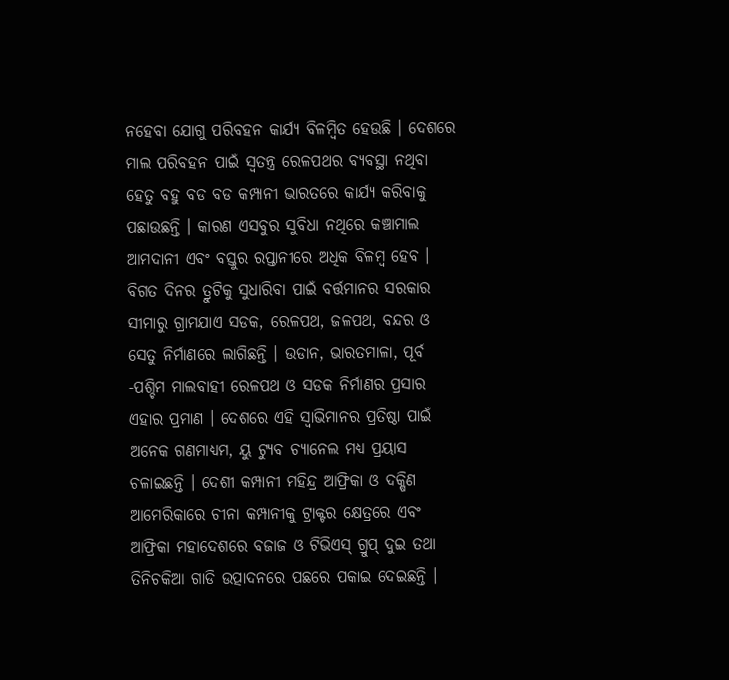ନହେବା ଯୋଗୁ ପରିବହନ କାର୍ଯ୍ୟ ବିଳମ୍ବିତ ହେଉଛି । ଦେଶରେ ମାଲ ପରିବହନ ପାଇଁ ସ୍ୱତନ୍ତ୍ର ରେଳପଥର ବ୍ୟବସ୍ଥା ନଥିବା ହେତୁ ବହୁ ବଡ ବଡ କମ୍ପାନୀ ଭାରତରେ କାର୍ଯ୍ୟ କରିବାକୁ ପଛାଉଛନ୍ତି । କାରଣ ଏସବୁର ସୁବିଧା ନଥିରେ କଞ୍ଚାମାଲ ଆମଦାନୀ ଏବଂ ବସ୍ତୁର ରପ୍ତାନୀରେ ଅଧିକ ବିଳମ୍ବ ହେବ । ବିଗତ ଦିନର ତ୍ରୁଟିକୁ ସୁଧାରିବା ପାଇଁ ବର୍ତ୍ତମାନର ସରକାର ସୀମାରୁ ଗ୍ରାମଯାଏ ସଡକ, ରେଳପଥ, ଜଳପଥ, ବନ୍ଦର ଓ ସେତୁ ନିର୍ମାଣରେ ଲାଗିଛନ୍ତି । ଉଡାନ, ଭାରତମାଳା, ପୂର୍ବ -ପଶ୍ଚିମ ମାଲବାହୀ ରେଳପଥ ଓ ସଡକ ନିର୍ମାଣର ପ୍ରସାର ଏହାର ପ୍ରମାଣ । ଦେଶରେ ଏହି ସ୍ୱାଭିମାନର ପ୍ରତିଷ୍ଠା ପାଇଁ ଅନେକ ଗଣମାଧ୍ୟମ, ୟୁ ଟ୍ୟୁବ ଚ୍ୟାନେଲ ମଧ୍ୟ ପ୍ରୟାସ ଚଳାଇଛନ୍ତି । ଦେଶୀ କମ୍ପାନୀ ମହିନ୍ଦ୍ର ଆଫ୍ରିକା ଓ ଦକ୍ଷିଣ ଆମେରିକାରେ ଚୀନା କମ୍ପାନୀକୁ ଟ୍ରାକ୍ଟର କ୍ଷେତ୍ରରେ ଏବଂ ଆଫ୍ରିକା ମହାଦେଶରେ ବଜାଜ ଓ ଟିଭିଏସ୍ ଗ୍ରୁପ୍ ଦୁଇ ତଥା ତିନିଚକିଆ ଗାଡି ଉତ୍ପାଦନରେ ପଛରେ ପକାଇ ଦେଇଛନ୍ତି ।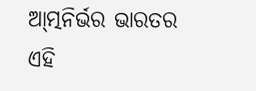ଆ୍‌ତ୍ମନିର୍ଭର ଭାରତର ଏହି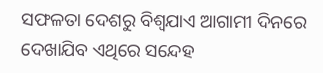ସଫଳତା ଦେଶରୁ ବିଶ୍ୱଯାଏ ଆଗାମୀ ଦିନରେ ଦେଖାଯିବ ଏଥିରେ ସନ୍ଦେହ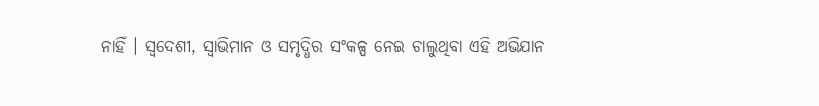ନାହିଁ । ସ୍ୱଦେଶୀ, ସ୍ୱାଭିମାନ ଓ ସମୃଦ୍ଧିର ସଂକଳ୍ପ ନେଇ ଚାଲୁଥିବା ଏହି ଅଭିଯାନ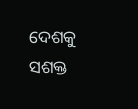ଦେଶକୁ ସଶକ୍ତ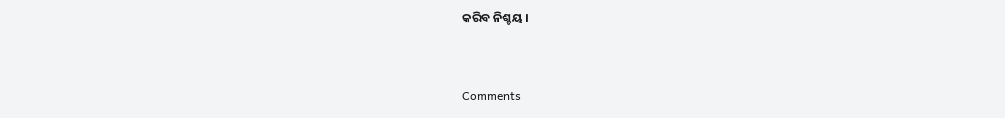କରିବ ନିଶ୍ଚୟ ।



Comments